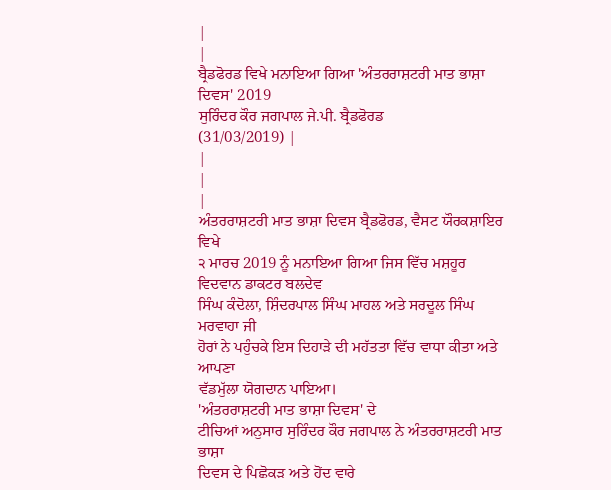|
|
ਬ੍ਰੈਡਫੋਰਡ ਵਿਖੇ ਮਨਾਇਆ ਗਿਆ 'ਅੰਤਰਰਾਸ਼ਟਰੀ ਮਾਤ ਭਾਸ਼ਾ ਦਿਵਸ' 2019
ਸੁਰਿੰਦਰ ਕੌਰ ਜਗਪਾਲ ਜੇ.ਪੀ. ਬ੍ਰੈਡਫੋਰਡ
(31/03/2019) |
|
|
|
ਅੰਤਰਰਾਸ਼ਟਰੀ ਮਾਤ ਭਾਸ਼ਾ ਦਿਵਸ ਬ੍ਰੈਡਫੋਰਡ, ਵੈਸਟ ਯੌਰਕਸ਼ਾਇਰ ਵਿਖੇ
੨ ਮਾਰਚ 2019 ਨੂੰ ਮਨਾਇਆ ਗਿਆ ਜਿਸ ਵਿੱਚ ਮਸ਼ਹੂਰ ਵਿਦਵਾਨ ਡਾਕਟਰ ਬਲਦੇਵ
ਸਿੰਘ ਕੰਦੋਲਾ, ਸ਼ਿੰਦਰਪਾਲ ਸਿੰਘ ਮਾਹਲ ਅਤੇ ਸਰਦੂਲ ਸਿੰਘ ਮਰਵਾਹਾ ਜੀ
ਹੋਰਾਂ ਨੇ ਪਹੁੰਚਕੇ ਇਸ ਦਿਹਾੜੇ ਦੀ ਮਹੱਤਤਾ ਵਿੱਚ ਵਾਧਾ ਕੀਤਾ ਅਤੇ ਆਪਣਾ
ਵੱਡਮੁੱਲਾ ਯੋਗਦਾਨ ਪਾਇਆ।
'ਅੰਤਰਰਾਸ਼ਟਰੀ ਮਾਤ ਭਾਸ਼ਾ ਦਿਵਸ' ਦੇ
ਟੀਚਿਆਂ ਅਨੁਸਾਰ ਸੁਰਿੰਦਰ ਕੌਰ ਜਗਪਾਲ ਨੇ ਅੰਤਰਰਾਸ਼ਟਰੀ ਮਾਤ ਭਾਸ਼ਾ
ਦਿਵਸ ਦੇ ਪਿਛੋਕੜ ਅਤੇ ਹੋਂਦ ਵਾਰੇ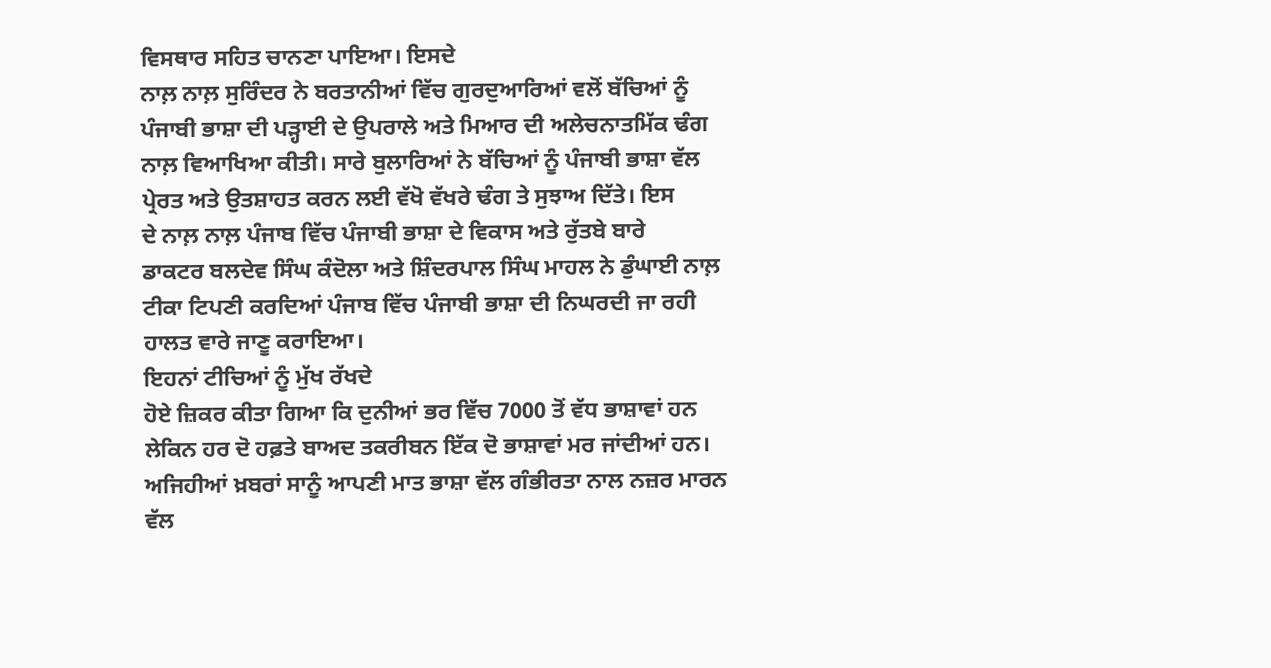ਵਿਸਥਾਰ ਸਹਿਤ ਚਾਨਣਾ ਪਾਇਆ। ਇਸਦੇ
ਨਾਲ਼ ਨਾਲ਼ ਸੁਰਿੰਦਰ ਨੇ ਬਰਤਾਨੀਆਂ ਵਿੱਚ ਗੁਰਦੁਆਰਿਆਂ ਵਲੋਂ ਬੱਚਿਆਂ ਨੂੰ
ਪੰਜਾਬੀ ਭਾਸ਼ਾ ਦੀ ਪੜ੍ਹਾਈ ਦੇ ਉਪਰਾਲੇ ਅਤੇ ਮਿਆਰ ਦੀ ਅਲੇਚਨਾਤਮਿੱਕ ਢੰਗ
ਨਾਲ਼ ਵਿਆਖਿਆ ਕੀਤੀ। ਸਾਰੇ ਬੁਲਾਰਿਆਂ ਨੇ ਬੱਚਿਆਂ ਨੂੰ ਪੰਜਾਬੀ ਭਾਸ਼ਾ ਵੱਲ
ਪ੍ਰੇਰਤ ਅਤੇ ਉਤਸ਼ਾਹਤ ਕਰਨ ਲਈ ਵੱਖੋ ਵੱਖਰੇ ਢੰਗ ਤੇ ਸੁਝਾਅ ਦਿੱਤੇ। ਇਸ
ਦੇ ਨਾਲ਼ ਨਾਲ਼ ਪੰਜਾਬ ਵਿੱਚ ਪੰਜਾਬੀ ਭਾਸ਼ਾ ਦੇ ਵਿਕਾਸ ਅਤੇ ਰੁੱਤਬੇ ਬਾਰੇ
ਡਾਕਟਰ ਬਲਦੇਵ ਸਿੰਘ ਕੰਦੋਲਾ ਅਤੇ ਸ਼ਿੰਦਰਪਾਲ ਸਿੰਘ ਮਾਹਲ ਨੇ ਡੁੰਘਾਈ ਨਾਲ਼
ਟੀਕਾ ਟਿਪਣੀ ਕਰਦਿਆਂ ਪੰਜਾਬ ਵਿੱਚ ਪੰਜਾਬੀ ਭਾਸ਼ਾ ਦੀ ਨਿਘਰਦੀ ਜਾ ਰਹੀ
ਹਾਲਤ ਵਾਰੇ ਜਾਣੂ ਕਰਾਇਆ।
ਇਹਨਾਂ ਟੀਚਿਆਂ ਨੂੰ ਮੁੱਖ ਰੱਖਦੇ
ਹੋਏ ਜ਼ਿਕਰ ਕੀਤਾ ਗਿਆ ਕਿ ਦੁਨੀਆਂ ਭਰ ਵਿੱਚ 7000 ਤੋਂ ਵੱਧ ਭਾਸ਼ਾਵਾਂ ਹਨ
ਲੇਕਿਨ ਹਰ ਦੋ ਹਫ਼ਤੇ ਬਾਅਦ ਤਕਰੀਬਨ ਇੱਕ ਦੋ ਭਾਸ਼ਾਵਾਂ ਮਰ ਜਾਂਦੀਆਂ ਹਨ।
ਅਜਿਹੀਆਂ ਖ਼ਬਰਾਂ ਸਾਨੂੰ ਆਪਣੀ ਮਾਤ ਭਾਸ਼ਾ ਵੱਲ ਗੰਭੀਰਤਾ ਨਾਲ ਨਜ਼ਰ ਮਾਰਨ
ਵੱਲ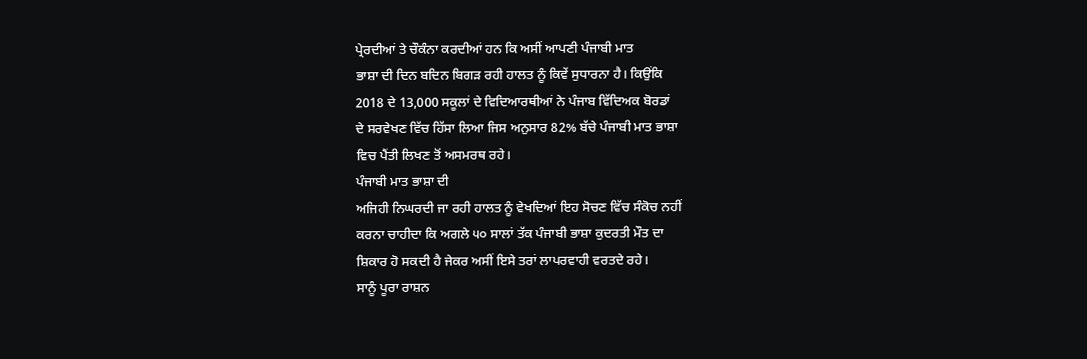ਪ੍ਰੇਰਦੀਆਂ ਤੇ ਚੌਕੰਨਾ ਕਰਦੀਆਂ ਹਨ ਕਿ ਅਸੀਂ ਆਪਣੀ ਪੰਜਾਬੀ ਮਾਤ
ਭਾਸ਼ਾ ਦੀ ਦਿਨ ਬਦਿਨ ਬਿਗੜ ਰਹੀ ਹਾਲਤ ਨੂੰ ਕਿਵੇਂ ਸੁਧਾਰਨਾ ਹੈ। ਕਿਉਂਕਿ
2018 ਦੇ 13,000 ਸਕੂਲਾਂ ਦੇ ਵਿਦਿਆਰਥੀਆਂ ਨੇ ਪੰਜਾਬ ਵਿੱਦਿਅਕ ਬੋਰਡਾਂ
ਦੇ ਸਰਵੇਖਣ ਵਿੱਚ ਹਿੱਸਾ ਲਿਆ ਜਿਸ ਅਨੁਸਾਰ 82% ਬੱਚੇ ਪੰਜਾਬੀ ਮਾਤ ਭਾਸ਼ਾ
ਵਿਚ ਪੈਂਤੀ ਲਿਖਣ ਤੋਂ ਅਸਮਰਥ ਰਹੇ।
ਪੰਜਾਬੀ ਮਾਤ ਭਾਸ਼ਾ ਦੀ
ਅਜਿਹੀ ਨਿਘਰਦੀ ਜਾ ਰਹੀ ਹਾਲਤ ਨੂੰ ਵੇਖਦਿਆਂ ਇਹ ਸੋਚਣ ਵਿੱਚ ਸੰਕੋਚ ਨਹੀਂ
ਕਰਨਾ ਚਾਹੀਦਾ ਕਿ ਅਗਲੇ ੫੦ ਸਾਲਾਂ ਤੱਕ ਪੰਜਾਬੀ ਭਾਸ਼ਾ ਕੁਦਰਤੀ ਮੌਤ ਦਾ
ਸ਼ਿਕਾਰ ਹੋ ਸਕਦੀ ਹੈ ਜੇਕਰ ਅਸੀਂ ਇਸੇ ਤਰਾਂ ਲਾਪਰਵਾਹੀ ਵਰਤਦੇ ਰਹੇ।
ਸਾਨੂੰ ਪੂਰਾ ਰਾਸ਼ਨ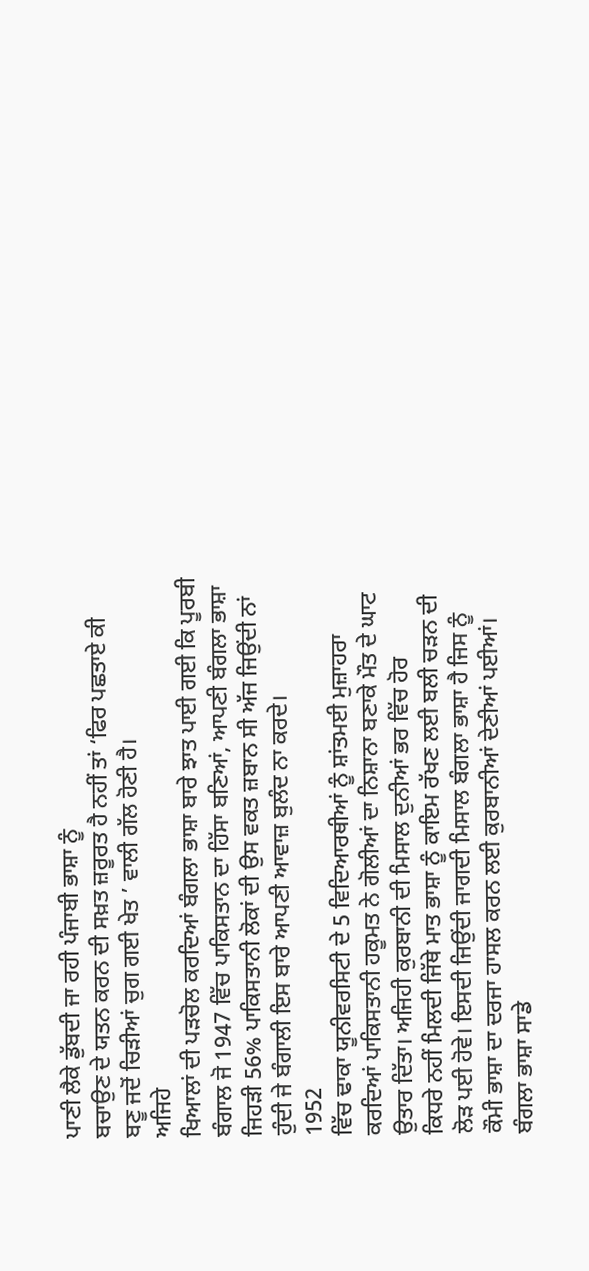ਪਾਣੀ ਲੈਕੇ ਡੁੱਬਦੀ ਜਾ ਰਹੀ ਪੰਜਾਬੀ ਭਾਸ਼ਾ ਨੂੰ
ਬਚਾਉਣ ਦੇ ਯਤਨ ਕਰਨ ਦੀ ਸਖ਼ਤ ਜ਼ਰੂਰਤ ਹੈ ਨਹੀਂ ਤਾਂ ‘ਫਿਰ ਪਛਤਾਏ ਕੀ
ਬਣੂ ਜਦੋਂ ਚਿੜੀਆਂ ਚੁਗ ਗਈ ਖੇਤ ’ ਵਾਲੀ ਗੱਲ ਹੋਣੀ ਹੈ।
ਅਜਿਹੇ
ਖਿਆਲਾਂ ਦੀ ਪੜਚੋਲ ਕਰਦਿਆਂ ਬੰਗਲਾ ਭਾਸ਼ਾ ਬਾਰੇ ਝਾਤ ਪਾਈ ਗਈ ਕਿ ਪੂਰਬੀ
ਬੰਗਾਲ ਜੋ 1947 ਵਿੱਚ ਪਾਕਿਸਤਾਨ ਦਾ ਹਿੱਸਾ ਬਣਿਆਂ, ਆਪਣੀ ਬੰਗਲਾ ਭਾਸ਼ਾ
ਜਿਹੜੀ 56% ਪਾਕਿਸਤਾਨੀ ਲੋਕਾਂ ਦੀ ਉਸ ਵਕਤ ਜ਼ਬਾਨ ਸੀ ਅੱਜ ਜਿਉਂਦੀ ਨਾਂ
ਹੁੰਦੀ ਜੇ ਬੰਗਾਲੀ ਇਸ ਬਾਰੇ ਆਪਣੀ ਆਵਾਜ਼ ਬੁਲੰਦ ਨਾ ਕਰਦੇ।
1952
ਵਿੱਚ ਢਾਕਾ ਯੂਨੀਵਰਸਿਟੀ ਦੇ 5 ਵਿਦਿਆਰਥੀਆਂ ਨੂੰ ਸ਼ਾਂਤਮਈ ਮੁਜ਼ਾਹਰਾ
ਕਰਦਿਆਂ ਪਾਕਿਸਤਾਨੀ ਹਕੂਮਤ ਨੇ ਗੋਲੀਆਂ ਦਾ ਨਿਸ਼ਾਨਾ ਬਣਾਕੇ ਮੌਤ ਦੇ ਘਾਟ
ਉਤਾਰ ਦਿੱਤਾ। ਅਜਿਹੀ ਕੁਰਬਾਨੀ ਦੀ ਮਿਸਾਲ ਦੁਨੀਆਂ ਭਰ ਵਿੱਚ ਹੋਰ
ਕਿਧਰੇ ਨਹੀਂ ਮਿਲਦੀ ਜਿੱਥੇ ਮਾਤ ਭਾਸ਼ਾ ਨੂੰ ਕਾਇਮ ਰੱਖਣ ਲਈ ਬਲੀ ਚੜਨ ਦੀ
ਲੋੜ ਪਈ ਹੋਵੇ। ਇਸਦੀ ਜਿਉਂਦੀ ਜਾਗਦੀ ਮਿਸਾਲ ਬੰਗਲਾ ਭਾਸ਼ਾ ਹੈ ਜਿਸ ਨੂੰ
ਕੌਮੀ ਭਾਸ਼ਾ ਦਾ ਦਰਜਾ ਹਾਸਲ ਕਰਨ ਲਈ ਕੁਰਬਾਨੀਆਂ ਦੇਣੀਆਂ ਪਈਆਂ।
ਬੰਗਲਾ ਭਾਸ਼ਾ ਸਾਡੇ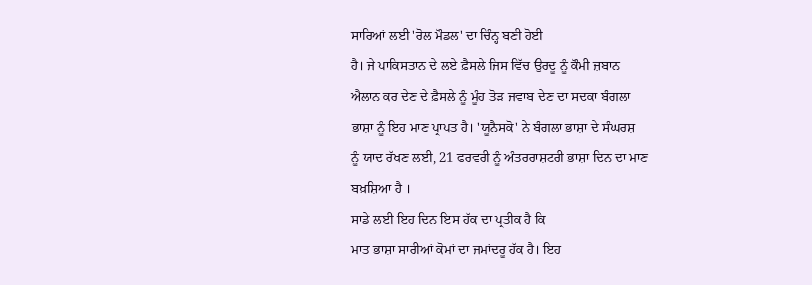ਸਾਰਿਆਂ ਲਈ 'ਰੋਲ ਮੌਡਲ' ਦਾ ਚਿੰਨ੍ਹ ਬਣੀ ਹੋਈ
ਹੈ। ਜੇ ਪਾਕਿਸਤਾਨ ਦੇ ਲਏ ਫ਼ੈਸਲੇ ਜਿਸ ਵਿੱਚ ਉਰਦੂ ਨੂੰ ਕੌਮੀ ਜ਼ਬਾਨ
ਐਲਾਨ ਕਰ ਦੇਣ ਦੇ ਫ਼ੈਸਲੇ ਨੂੰ ਮੂੰਹ ਤੋੜ ਜਵਾਬ ਦੇਣ ਦਾ ਸਦਕਾ ਬੰਗਲਾ
ਭਾਸ਼ਾ ਨੂੰ ਇਹ ਮਾਣ ਪ੍ਰਾਪਤ ਹੈ। 'ਯੂਨੈਸਕੋ' ਨੇ ਬੰਗਲਾ ਭਾਸ਼ਾ ਦੇ ਸੰਘਰਸ਼
ਨੂੰ ਯਾਦ ਰੱਖਣ ਲਈ, 21 ਫਰਵਰੀ ਨੂੰ ਅੰਤਰਰਾਸ਼ਟਰੀ ਭਾਸ਼ਾ ਦਿਨ ਦਾ ਮਾਣ
ਬਖ਼ਸ਼ਿਆ ਹੈ ।
ਸਾਡੇ ਲਈ ਇਹ ਦਿਨ ਇਸ ਹੱਕ ਦਾ ਪ੍ਰਤੀਕ ਹੈ ਕਿ
ਮਾਤ ਭਾਸ਼ਾ ਸਾਰੀਆਂ ਕੋਮਾਂ ਦਾ ਜਮਾਂਦਰੂ ਹੱਕ ਹੈ। ਇਹ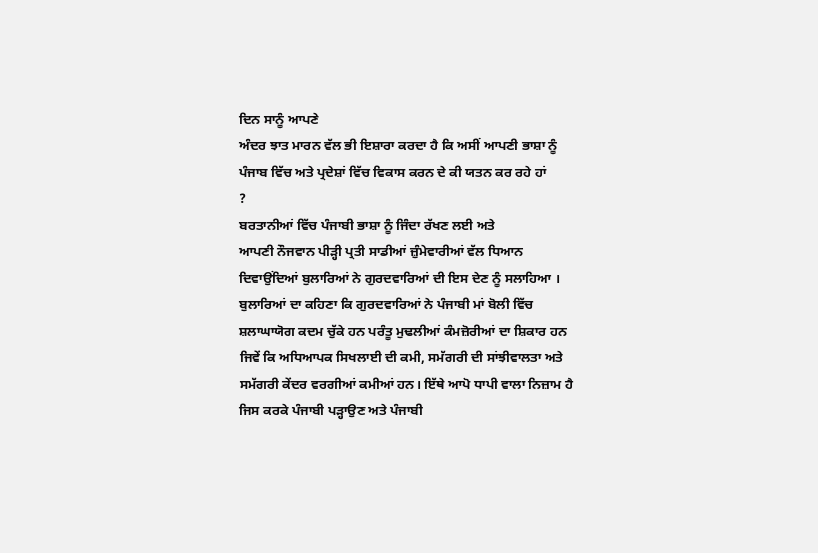ਦਿਨ ਸਾਨੂੰ ਆਪਣੇ
ਅੰਦਰ ਝਾਤ ਮਾਰਨ ਵੱਲ ਭੀ ਇਸ਼ਾਰਾ ਕਰਦਾ ਹੈ ਕਿ ਅਸੀਂ ਆਪਣੀ ਭਾਸ਼ਾ ਨੂੰ
ਪੰਜਾਬ ਵਿੱਚ ਅਤੇ ਪ੍ਰਦੇਸ਼ਾਂ ਵਿੱਚ ਵਿਕਾਸ ਕਰਨ ਦੇ ਕੀ ਯਤਨ ਕਰ ਰਹੇ ਹਾਂ
?
ਬਰਤਾਨੀਆਂ ਵਿੱਚ ਪੰਜਾਬੀ ਭਾਸ਼ਾ ਨੂੰ ਜਿੰਦਾ ਰੱਖਣ ਲਈ ਅਤੇ
ਆਪਣੀ ਨੌਜਵਾਨ ਪੀੜ੍ਹੀ ਪ੍ਰਤੀ ਸਾਡੀਆਂ ਜ਼ੁੰਮੇਵਾਰੀਆਂ ਵੱਲ ਧਿਆਨ
ਦਿਵਾਉਂਦਿਆਂ ਬੁਲਾਰਿਆਂ ਨੇ ਗੁਰਦਵਾਰਿਆਂ ਦੀ ਇਸ ਦੇਣ ਨੂੰ ਸਲਾਹਿਆ ।
ਬੁਲਾਰਿਆਂ ਦਾ ਕਹਿਣਾ ਕਿ ਗੁਰਦਵਾਰਿਆਂ ਨੇ ਪੰਜਾਬੀ ਮਾਂ ਬੋਲੀ ਵਿੱਚ
ਸ਼ਲਾਘਾਯੋਗ ਕਦਮ ਚੁੱਕੇ ਹਨ ਪਰੰਤੂ ਮੁਢਲੀਆਂ ਕੰਮਜ਼ੋਰੀਆਂ ਦਾ ਸ਼ਿਕਾਰ ਹਨ
ਜਿਵੇਂ ਕਿ ਅਧਿਆਪਕ ਸਿਖਲਾਈ ਦੀ ਕਮੀ, ਸਮੱਗਰੀ ਦੀ ਸਾਂਝੀਵਾਲਤਾ ਅਤੇ
ਸਮੱਗਰੀ ਕੇਂਦਰ ਵਰਗੀਆਂ ਕਮੀਆਂ ਹਨ। ਇੱਥੇ ਆਪੋ ਧਾਪੀ ਵਾਲਾ ਨਿਜ਼ਾਮ ਹੈ
ਜਿਸ ਕਰਕੇ ਪੰਜਾਬੀ ਪੜ੍ਹਾਉਣ ਅਤੇ ਪੰਜਾਬੀ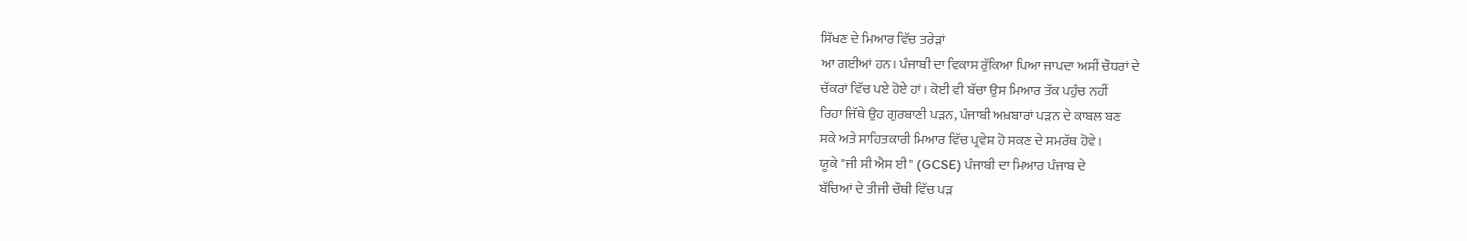ਸਿੱਖਣ ਦੇ ਮਿਆਰ ਵਿੱਚ ਤਰੇੜਾਂ
ਆ ਗਈਆਂ ਹਨ। ਪੰਜਾਬੀ ਦਾ ਵਿਕਾਸ ਰੁੱਕਿਆ ਪਿਆ ਜਾਪਦਾ ਅਸੀਂ ਚੌਧਰਾਂ ਦੇ
ਚੱਕਰਾਂ ਵਿੱਚ ਪਏ ਹੋਏ ਹਾਂ। ਕੋਈ ਵੀ ਬੱਚਾ ਉਸ ਮਿਆਰ ਤੱਕ ਪਹੁੰਚ ਨਹੀਂ
ਰਿਹਾ ਜਿੱਥੇ ਉਹ ਗੁਰਬਾਣੀ ਪੜਨ, ਪੰਜਾਬੀ ਅਖ਼ਬਾਰਾਂ ਪੜਨ ਦੇ ਕਾਬਲ ਬਣ
ਸਕੇ ਅਤੇ ਸਾਹਿਤਕਾਰੀ ਮਿਆਰ ਵਿੱਚ ਪ੍ਰਵੇਸ਼ ਹੋ ਸਕਣ ਦੇ ਸਮਰੱਥ ਹੋਵੇ।
ਯੂਕੇ "ਜੀ ਸੀ ਐਸ ਈ" (GCSE) ਪੰਜਾਬੀ ਦਾ ਮਿਆਰ ਪੰਜਾਬ ਦੇ
ਬੱਚਿਆਂ ਦੇ ਤੀਜੀ ਚੌਥੀ ਵਿੱਚ ਪੜ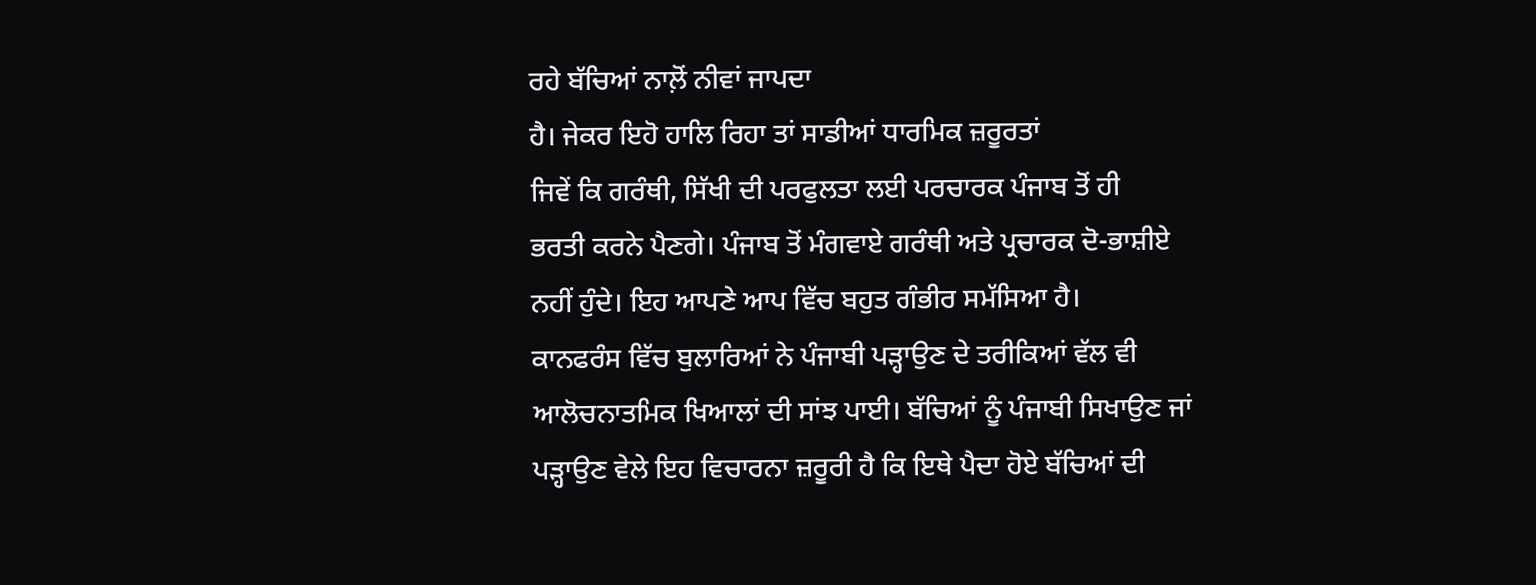ਰਹੇ ਬੱਚਿਆਂ ਨਾਲ਼ੋਂ ਨੀਵਾਂ ਜਾਪਦਾ
ਹੈ। ਜੇਕਰ ਇਹੋ ਹਾਲਿ ਰਿਹਾ ਤਾਂ ਸਾਡੀਆਂ ਧਾਰਮਿਕ ਜ਼ਰੂਰਤਾਂ
ਜਿਵੇਂ ਕਿ ਗਰੰਥੀ, ਸਿੱਖੀ ਦੀ ਪਰਫੁਲਤਾ ਲਈ ਪਰਚਾਰਕ ਪੰਜਾਬ ਤੋਂ ਹੀ
ਭਰਤੀ ਕਰਨੇ ਪੈਣਗੇ। ਪੰਜਾਬ ਤੋਂ ਮੰਗਵਾਏ ਗਰੰਥੀ ਅਤੇ ਪ੍ਰਚਾਰਕ ਦੋ-ਭਾਸ਼ੀਏ
ਨਹੀਂ ਹੁੰਦੇ। ਇਹ ਆਪਣੇ ਆਪ ਵਿੱਚ ਬਹੁਤ ਗੰਭੀਰ ਸਮੱਸਿਆ ਹੈ।
ਕਾਨਫਰੰਸ ਵਿੱਚ ਬੁਲਾਰਿਆਂ ਨੇ ਪੰਜਾਬੀ ਪੜ੍ਹਾਉਣ ਦੇ ਤਰੀਕਿਆਂ ਵੱਲ ਵੀ
ਆਲੋਚਨਾਤਮਿਕ ਖਿਆਲਾਂ ਦੀ ਸਾਂਝ ਪਾਈ। ਬੱਚਿਆਂ ਨੂੰ ਪੰਜਾਬੀ ਸਿਖਾਉਣ ਜਾਂ
ਪੜ੍ਹਾਉਣ ਵੇਲੇ ਇਹ ਵਿਚਾਰਨਾ ਜ਼ਰੂਰੀ ਹੈ ਕਿ ਇਥੇ ਪੈਦਾ ਹੋਏ ਬੱਚਿਆਂ ਦੀ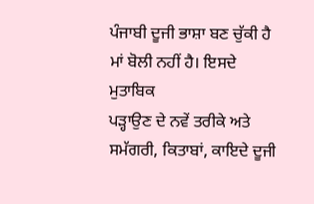ਪੰਜਾਬੀ ਦੂਜੀ ਭਾਸ਼ਾ ਬਣ ਚੁੱਕੀ ਹੈ ਮਾਂ ਬੋਲੀ ਨਹੀਂ ਹੈ। ਇਸਦੇ ਮੁਤਾਬਿਕ
ਪੜ੍ਹਾਉਣ ਦੇ ਨਵੇਂ ਤਰੀਕੇ ਅਤੇ ਸਮੱਗਰੀ, ਕਿਤਾਬਾਂ, ਕਾਇਦੇ ਦੂਜੀ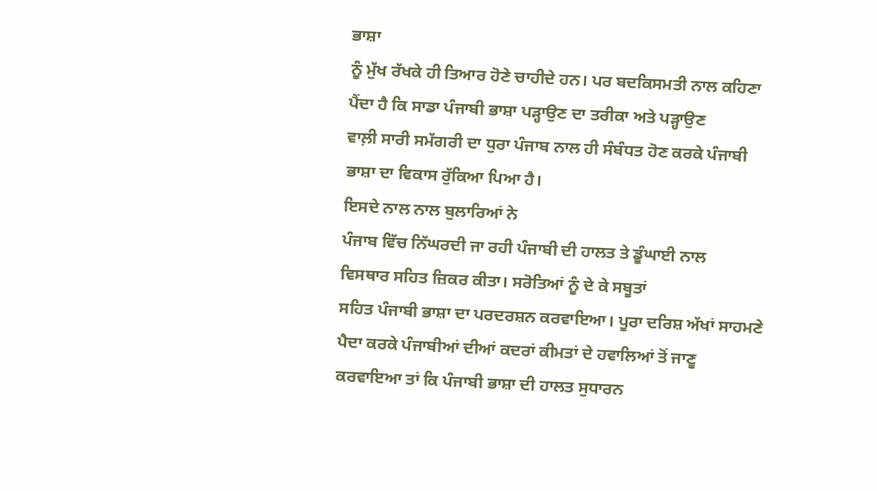ਭਾਸ਼ਾ
ਨੂੰ ਮੁੱਖ ਰੱਖਕੇ ਹੀ ਤਿਆਰ ਹੋਣੇ ਚਾਹੀਦੇ ਹਨ। ਪਰ ਬਦਕਿਸਮਤੀ ਨਾਲ ਕਹਿਣਾ
ਪੈਂਦਾ ਹੈ ਕਿ ਸਾਡਾ ਪੰਜਾਬੀ ਭਾਸ਼ਾ ਪੜ੍ਹਾਉਣ ਦਾ ਤਰੀਕਾ ਅਤੇ ਪੜ੍ਹਾਉਣ
ਵਾਲ਼ੀ ਸਾਰੀ ਸਮੱਗਰੀ ਦਾ ਧੁਰਾ ਪੰਜਾਬ ਨਾਲ ਹੀ ਸੰਬੰਧਤ ਹੋਣ ਕਰਕੇ ਪੰਜਾਬੀ
ਭਾਸ਼ਾ ਦਾ ਵਿਕਾਸ ਰੁੱਕਿਆ ਪਿਆ ਹੈ।
ਇਸਦੇ ਨਾਲ ਨਾਲ ਬੁਲਾਰਿਆਂ ਨੇ
ਪੰਜਾਬ ਵਿੱਚ ਨਿੱਘਰਦੀ ਜਾ ਰਹੀ ਪੰਜਾਬੀ ਦੀ ਹਾਲਤ ਤੇ ਡੂੰਘਾਈ ਨਾਲ
ਵਿਸਥਾਰ ਸਹਿਤ ਜ਼ਿਕਰ ਕੀਤਾ। ਸਰੋਤਿਆਂ ਨੂੰ ਦੇ ਕੇ ਸਬੂਤਾਂ
ਸਹਿਤ ਪੰਜਾਬੀ ਭਾਸ਼ਾ ਦਾ ਪਰਦਰਸ਼ਨ ਕਰਵਾਇਆ। ਪੂਰਾ ਦਰਿਸ਼ ਅੱਖਾਂ ਸਾਹਮਣੇ
ਪੈਦਾ ਕਰਕੇ ਪੰਜਾਬੀਆਂ ਦੀਆਂ ਕਦਰਾਂ ਕੀਮਤਾਂ ਦੇ ਹਵਾਲਿਆਂ ਤੋਂ ਜਾਣੂ
ਕਰਵਾਇਆ ਤਾਂ ਕਿ ਪੰਜਾਬੀ ਭਾਸ਼ਾ ਦੀ ਹਾਲਤ ਸੁਧਾਰਨ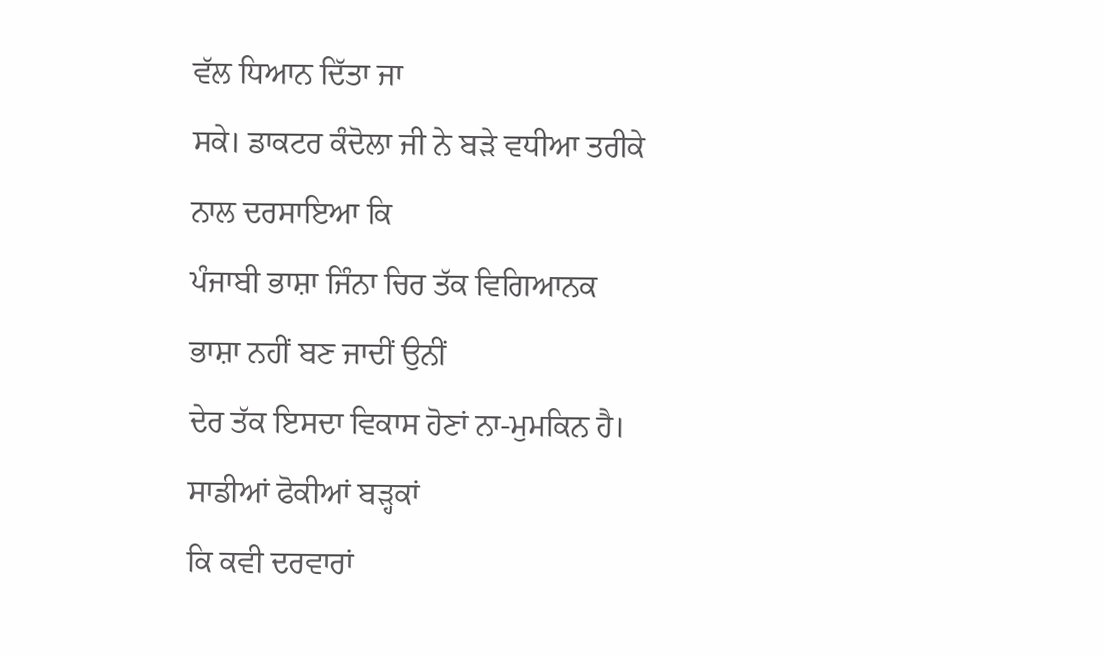ਵੱਲ ਧਿਆਨ ਦਿੱਤਾ ਜਾ
ਸਕੇ। ਡਾਕਟਰ ਕੰਦੋਲਾ ਜੀ ਨੇ ਬੜੇ ਵਧੀਆ ਤਰੀਕੇ ਨਾਲ ਦਰਸਾਇਆ ਕਿ
ਪੰਜਾਬੀ ਭਾਸ਼ਾ ਜਿੰਨਾ ਚਿਰ ਤੱਕ ਵਿਗਿਆਨਕ ਭਾਸ਼ਾ ਨਹੀਂ ਬਣ ਜਾਦੀਂ ਉਨੀਂ
ਦੇਰ ਤੱਕ ਇਸਦਾ ਵਿਕਾਸ ਹੋਣਾਂ ਨਾ-ਮੁਮਕਿਨ ਹੈ। ਸਾਡੀਆਂ ਫੋਕੀਆਂ ਬੜ੍ਹਕਾਂ
ਕਿ ਕਵੀ ਦਰਵਾਰਾਂ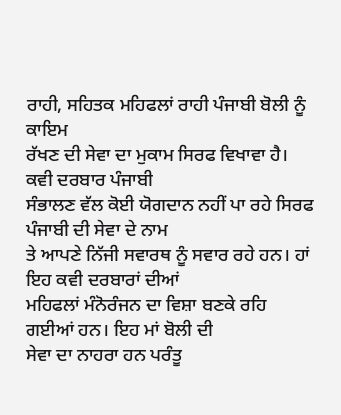ਰਾਹੀ, ਸਹਿਤਕ ਮਹਿਫਲਾਂ ਰਾਹੀ ਪੰਜਾਬੀ ਬੋਲੀ ਨੂੰ ਕਾਇਮ
ਰੱਖਣ ਦੀ ਸੇਵਾ ਦਾ ਮੁਕਾਮ ਸਿਰਫ ਵਿਖਾਵਾ ਹੈ। ਕਵੀ ਦਰਬਾਰ ਪੰਜਾਬੀ
ਸੰਭਾਲਣ ਵੱਲ ਕੋਈ ਯੋਗਦਾਨ ਨਹੀਂ ਪਾ ਰਹੇ ਸਿਰਫ ਪੰਜਾਬੀ ਦੀ ਸੇਵਾ ਦੇ ਨਾਮ
ਤੇ ਆਪਣੇ ਨਿੱਜੀ ਸਵਾਰਥ ਨੂੰ ਸਵਾਰ ਰਹੇ ਹਨ। ਹਾਂ ਇਹ ਕਵੀ ਦਰਬਾਰਾਂ ਦੀਆਂ
ਮਹਿਫਲਾਂ ਮੰਨੋਰੰਜਨ ਦਾ ਵਿਸ਼ਾ ਬਣਕੇ ਰਹਿ ਗਈਆਂ ਹਨ। ਇਹ ਮਾਂ ਬੋਲੀ ਦੀ
ਸੇਵਾ ਦਾ ਨਾਹਰਾ ਹਨ ਪਰੰਤੂ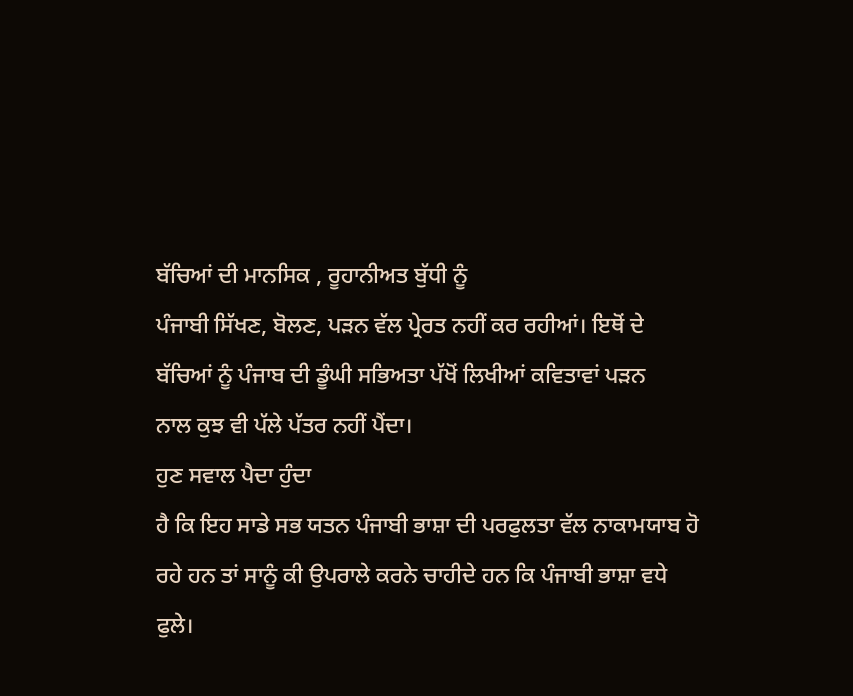ਬੱਚਿਆਂ ਦੀ ਮਾਨਸਿਕ , ਰੂਹਾਨੀਅਤ ਬੁੱਧੀ ਨੂੰ
ਪੰਜਾਬੀ ਸਿੱਖਣ, ਬੋਲਣ, ਪੜਨ ਵੱਲ ਪ੍ਰੇਰਤ ਨਹੀਂ ਕਰ ਰਹੀਆਂ। ਇਥੋਂ ਦੇ
ਬੱਚਿਆਂ ਨੂੰ ਪੰਜਾਬ ਦੀ ਡੂੰਘੀ ਸਭਿਅਤਾ ਪੱਖੋਂ ਲਿਖੀਆਂ ਕਵਿਤਾਵਾਂ ਪੜਨ
ਨਾਲ ਕੁਝ ਵੀ ਪੱਲੇ ਪੱਤਰ ਨਹੀਂ ਪੈਂਦਾ।
ਹੁਣ ਸਵਾਲ ਪੈਦਾ ਹੁੰਦਾ
ਹੈ ਕਿ ਇਹ ਸਾਡੇ ਸਭ ਯਤਨ ਪੰਜਾਬੀ ਭਾਸ਼ਾ ਦੀ ਪਰਫੁਲਤਾ ਵੱਲ ਨਾਕਾਮਯਾਬ ਹੋ
ਰਹੇ ਹਨ ਤਾਂ ਸਾਨੂੰ ਕੀ ਉਪਰਾਲੇ ਕਰਨੇ ਚਾਹੀਦੇ ਹਨ ਕਿ ਪੰਜਾਬੀ ਭਾਸ਼ਾ ਵਧੇ
ਫੁਲੇ।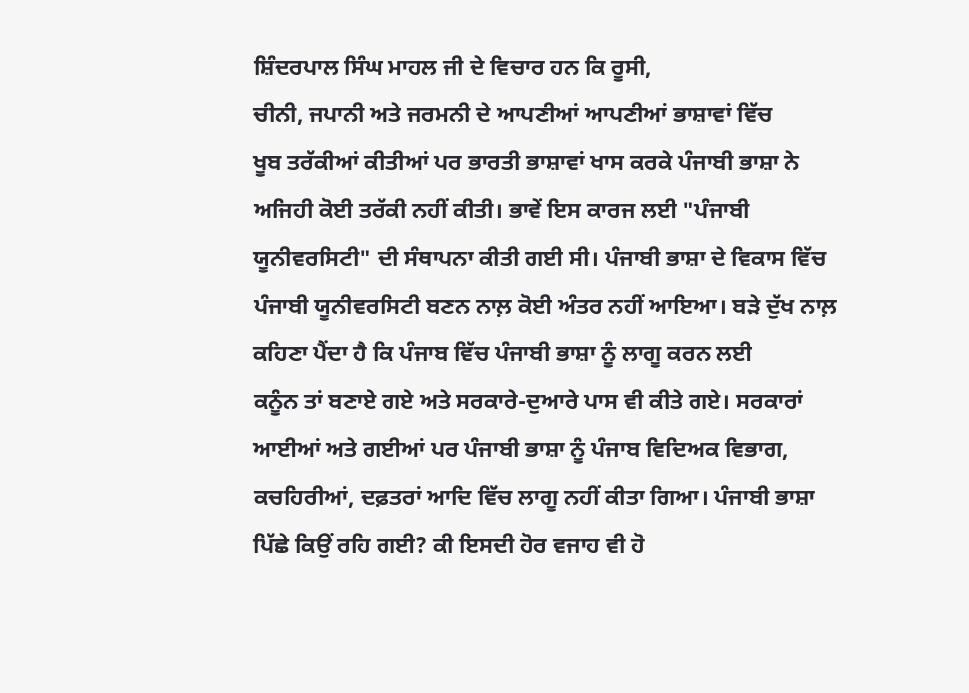ਸ਼ਿੰਦਰਪਾਲ ਸਿੰਘ ਮਾਹਲ ਜੀ ਦੇ ਵਿਚਾਰ ਹਨ ਕਿ ਰੂਸੀ,
ਚੀਨੀ, ਜਪਾਨੀ ਅਤੇ ਜਰਮਨੀ ਦੇ ਆਪਣੀਆਂ ਆਪਣੀਆਂ ਭਾਸ਼ਾਵਾਂ ਵਿੱਚ
ਖੂਬ ਤਰੱਕੀਆਂ ਕੀਤੀਆਂ ਪਰ ਭਾਰਤੀ ਭਾਸ਼ਾਵਾਂ ਖਾਸ ਕਰਕੇ ਪੰਜਾਬੀ ਭਾਸ਼ਾ ਨੇ
ਅਜਿਹੀ ਕੋਈ ਤਰੱਕੀ ਨਹੀਂ ਕੀਤੀ। ਭਾਵੇਂ ਇਸ ਕਾਰਜ ਲਈ "ਪੰਜਾਬੀ
ਯੂਨੀਵਰਸਿਟੀ" ਦੀ ਸੰਥਾਪਨਾ ਕੀਤੀ ਗਈ ਸੀ। ਪੰਜਾਬੀ ਭਾਸ਼ਾ ਦੇ ਵਿਕਾਸ ਵਿੱਚ
ਪੰਜਾਬੀ ਯੂਨੀਵਰਸਿਟੀ ਬਣਨ ਨਾਲ਼ ਕੋਈ ਅੰਤਰ ਨਹੀਂ ਆਇਆ। ਬੜੇ ਦੁੱਖ ਨਾਲ਼
ਕਹਿਣਾ ਪੈਂਦਾ ਹੈ ਕਿ ਪੰਜਾਬ ਵਿੱਚ ਪੰਜਾਬੀ ਭਾਸ਼ਾ ਨੂੰ ਲਾਗੂ ਕਰਨ ਲਈ
ਕਨੂੰਨ ਤਾਂ ਬਣਾਏ ਗਏ ਅਤੇ ਸਰਕਾਰੇ-ਦੁਆਰੇ ਪਾਸ ਵੀ ਕੀਤੇ ਗਏ। ਸਰਕਾਰਾਂ
ਆਈਆਂ ਅਤੇ ਗਈਆਂ ਪਰ ਪੰਜਾਬੀ ਭਾਸ਼ਾ ਨੂੰ ਪੰਜਾਬ ਵਿਦਿਅਕ ਵਿਭਾਗ,
ਕਚਹਿਰੀਆਂ, ਦਫ਼ਤਰਾਂ ਆਦਿ ਵਿੱਚ ਲਾਗੂ ਨਹੀਂ ਕੀਤਾ ਗਿਆ। ਪੰਜਾਬੀ ਭਾਸ਼ਾ
ਪਿੱਛੇ ਕਿਉਂ ਰਹਿ ਗਈ? ਕੀ ਇਸਦੀ ਹੋਰ ਵਜਾਹ ਵੀ ਹੋ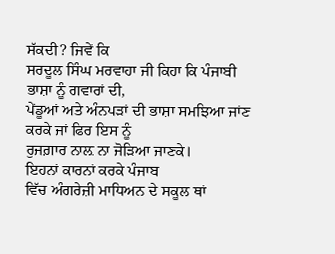ਸੱਕਦੀ? ਜਿਵੇਂ ਕਿ
ਸਰਦੂਲ ਸਿੰਘ ਮਰਵਾਹਾ ਜੀ ਕਿਹਾ ਕਿ ਪੰਜਾਬੀ ਭਾਸ਼ਾ ਨੂੰ ਗਵਾਰਾਂ ਦੀ,
ਪੇਂਡੂਆਂ ਅਤੇ ਅੰਨਪੜਾਂ ਦੀ ਭਾਸ਼ਾ ਸਮਝਿਆ ਜਾਂਣ ਕਰਕੇ ਜਾਂ ਫਿਰ ਇਸ ਨੂੰ
ਰੁਜਗ਼ਾਰ ਨਾਲ਼ ਨਾ ਜੋੜਿਆ ਜਾਣਕੇ।
ਇਹਨਾਂ ਕਾਰਨਾਂ ਕਰਕੇ ਪੰਜਾਬ
ਵਿੱਚ ਅੰਗਰੇਜ਼ੀ ਮਾਧਿਅਨ ਦੇ ਸਕੂਲ ਥਾਂ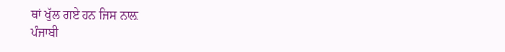ਥਾਂ ਖੁੱਲ ਗਏ ਹਨ ਜਿਸ ਨਾਲ਼
ਪੰਜਾਬੀ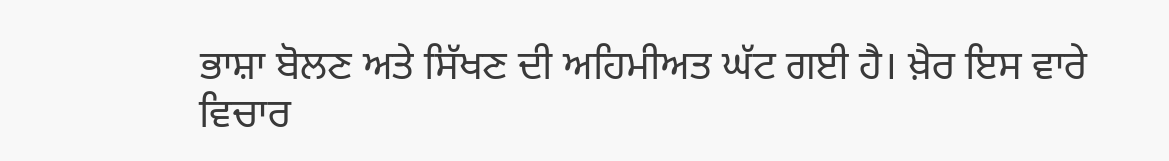ਭਾਸ਼ਾ ਬੋਲਣ ਅਤੇ ਸਿੱਖਣ ਦੀ ਅਹਿਮੀਅਤ ਘੱਟ ਗਈ ਹੈ। ਖ਼ੈਰ ਇਸ ਵਾਰੇ
ਵਿਚਾਰ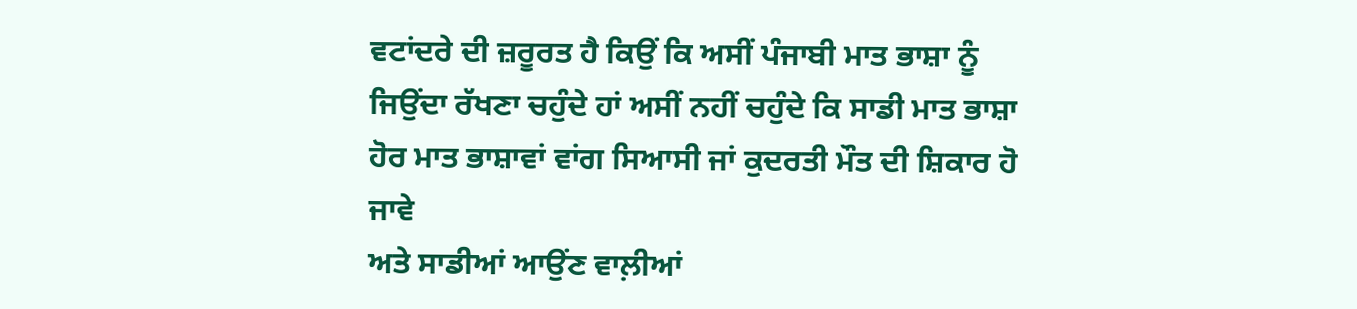ਵਟਾਂਦਰੇ ਦੀ ਜ਼ਰੂਰਤ ਹੈ ਕਿਉਂ ਕਿ ਅਸੀਂ ਪੰਜਾਬੀ ਮਾਤ ਭਾਸ਼ਾ ਨੂੰ
ਜਿਉਂਦਾ ਰੱਖਣਾ ਚਹੁੰਦੇ ਹਾਂ ਅਸੀਂ ਨਹੀਂ ਚਹੁੰਦੇ ਕਿ ਸਾਡੀ ਮਾਤ ਭਾਸ਼ਾ
ਹੋਰ ਮਾਤ ਭਾਸ਼ਾਵਾਂ ਵਾਂਗ ਸਿਆਸੀ ਜਾਂ ਕੁਦਰਤੀ ਮੌਤ ਦੀ ਸ਼ਿਕਾਰ ਹੋ ਜਾਵੇ
ਅਤੇ ਸਾਡੀਆਂ ਆਉਂਣ ਵਾਲ਼ੀਆਂ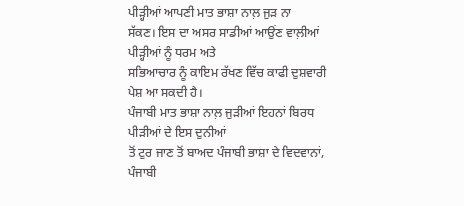ਪੀੜ੍ਹੀਆਂ ਆਪਣੀ ਮਾਤ ਭਾਸ਼ਾ ਨਾਲ਼ ਜੁੜ ਨਾ
ਸੱਕਣ। ਇਸ ਦਾ ਅਸਰ ਸਾਡੀਆਂ ਆਉਂਣ ਵਾਲ਼ੀਆਂ ਪੀੜ੍ਹੀਆਂ ਨੂੰ ਧਰਮ ਅਤੇ
ਸਭਿਆਚਾਰ ਨੂੰ ਕਾਇਮ ਰੱਖਣ ਵਿੱਚ ਕਾਫੀ ਦੁਸ਼ਵਾਰੀ ਪੇਸ਼ ਆ ਸਕਦੀ ਹੈ।
ਪੰਜਾਬੀ ਮਾਤ ਭਾਸ਼ਾ ਨਾਲ਼ ਜੁੜੀਆਂ ਇਹਨਾਂ ਬਿਰਧ ਪੀੜੀਆਂ ਦੇ ਇਸ ਦੁਨੀਆਂ
ਤੋਂ ਟੁਰ ਜਾਣ ਤੋਂ ਬਾਅਦ ਪੰਜਾਬੀ ਭਾਸ਼ਾ ਦੇ ਵਿਦਵਾਨਾਂ, ਪੰਜਾਬੀ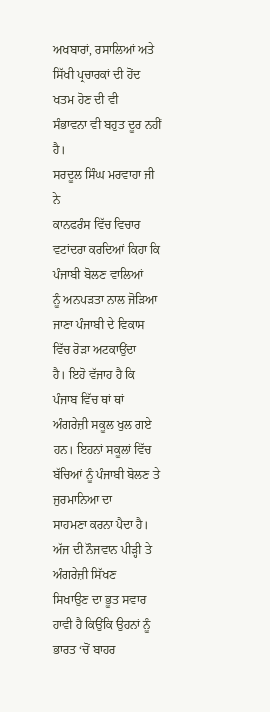ਅਖਬਾਰਾਂ, ਰਸਾਲਿਆਂ ਅਤੇ ਸਿੱਖੀ ਪ੍ਰਚਾਰਕਾਂ ਦੀ ਹੋਂਦ ਖਤਮ ਹੋਣ ਦੀ ਵੀ
ਸੰਭਾਵਨਾ ਵੀ ਬਹੁਤ ਦੂਰ ਨਹੀਂ ਹੈ।
ਸਰਦੂਲ ਸਿੰਘ ਮਰਵਾਹਾ ਜੀ ਨੇ
ਕਾਨਫਰੰਸ ਵਿੱਚ ਵਿਚਾਰ ਵਟਾਂਦਰਾ ਕਰਦਿਆਂ ਕਿਹਾ ਕਿ ਪੰਜਾਬੀ ਬੋਲਣ ਵਾਲਿਆਂ
ਨੂੰ ਅਨਪੜਤਾ ਨਾਲ ਜੋੜਿਆ ਜਾਣਾ ਪੰਜਾਬੀ ਦੇ ਵਿਕਾਸ ਵਿੱਚ ਰੋੜਾ ਅਟਕਾਉਂਦਾ
ਹੈ। ਇਹੋ ਵੱਜਾਹ ਹੈ ਕਿ ਪੰਜਾਬ ਵਿੱਚ ਥਾਂ ਥਾਂ ਅੰਗਰੇਜ਼ੀ ਸਕੂਲ ਖੁਲ ਗਏ
ਹਨ। ਇਹਨਾਂ ਸਕੂਲਾਂ ਵਿੱਚ ਬੱਚਿਆਂ ਨੂੰ ਪੰਜਾਬੀ ਬੋਲਣ ਤੇ ਜੁਰਮਾਨਿਆ ਦਾ
ਸਾਹਮਣਾ ਕਰਨਾ ਪੈਦਾ ਹੈ। ਅੱਜ ਦੀ ਨੌਜਵਾਨ ਪੀੜ੍ਹੀ ਤੇ ਅੰਗਰੇਜ਼ੀ ਸਿੱਖਣ
ਸਿਖਾਉਣ ਦਾ ਭੂਤ ਸਵਾਰ ਹਾਵੀ ਹੈ ਕਿਉਂਕਿ ਉਹਨਾਂ ਨੂੰ ਭਾਰਤ ‘ਚੋਂ ਬਾਹਰ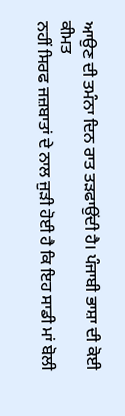ਆਉਣ ਦੀ ਤਮੰਨਾ ਦਿਨ ਰਾਤ ਤੜਫਾਉਂਦੀ ਹੈ। ਪੰਜਾਬੀ ਭਾਸ਼ਾ ਦੀ ਕੋਈ ਕੀਮਤ
ਨਹੀਂ ਸਿਰਫ ਜਜ਼ਬਾਤਾਂ ਦੇ ਨਾਲ ਜੁੜੀ ਹੋਈ ਹੈ ਕਿ ਇਹ ਸਾਡੀ ਮਾਂ ਬੋਲੀ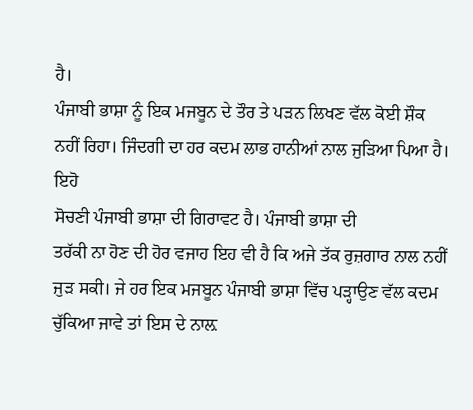ਹੈ।
ਪੰਜਾਬੀ ਭਾਸ਼ਾ ਨੂੰ ਇਕ ਮਜਬੂਨ ਦੇ ਤੌਰ ਤੇ ਪੜਨ ਲਿਖਣ ਵੱਲ ਕੋਈ ਸ਼ੌਕ
ਨਹੀਂ ਰਿਹਾ। ਜਿੰਦਗੀ ਦਾ ਹਰ ਕਦਮ ਲਾਭ ਹਾਨੀਆਂ ਨਾਲ ਜੁੜਿਆ ਪਿਆ ਹੈ। ਇਹੋ
ਸੋਚਣੀ ਪੰਜਾਬੀ ਭਾਸ਼ਾ ਦੀ ਗਿਰਾਵਟ ਹੈ। ਪੰਜਾਬੀ ਭਾਸ਼ਾ ਦੀ
ਤਰੱਕੀ ਨਾ ਹੋਣ ਦੀ ਹੋਰ ਵਜਾਹ ਇਹ ਵੀ ਹੈ ਕਿ ਅਜੇ ਤੱਕ ਰੁਜ਼ਗਾਰ ਨਾਲ ਨਹੀਂ
ਜੁੜ ਸਕੀ। ਜੇ ਹਰ ਇਕ ਮਜਬੂਨ ਪੰਜਾਬੀ ਭਾਸ਼ਾ ਵਿੱਚ ਪੜ੍ਹਾਉਣ ਵੱਲ ਕਦਮ
ਚੁੱਕਿਆ ਜਾਵੇ ਤਾਂ ਇਸ ਦੇ ਨਾਲ਼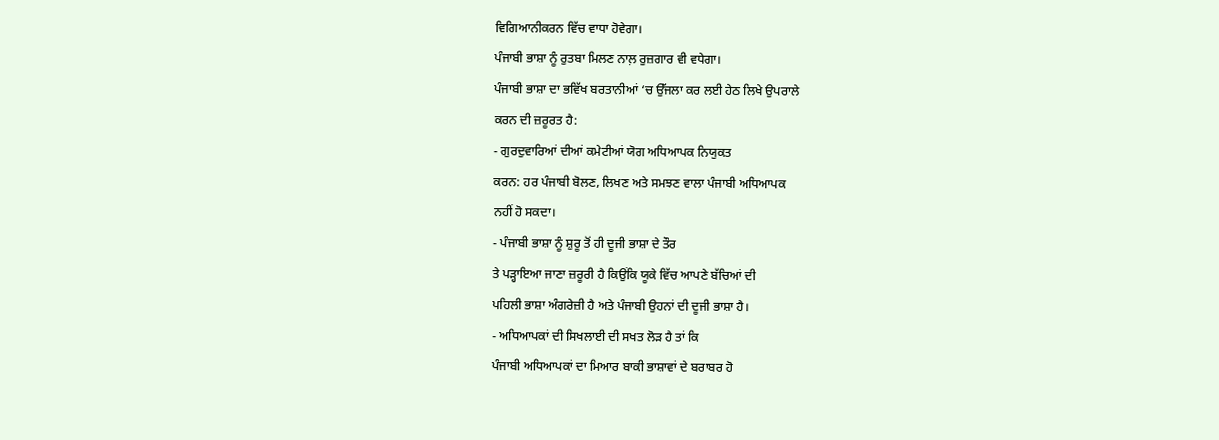ਵਿਗਿਆਨੀਕਰਨ ਵਿੱਚ ਵਾਧਾ ਹੋਵੇਗਾ।
ਪੰਜਾਬੀ ਭਾਸ਼ਾ ਨੂੰ ਰੁਤਬਾ ਮਿਲਣ ਨਾਲ਼ ਰੁਜ਼ਗਾਰ ਵੀ ਵਧੇਗਾ।
ਪੰਜਾਬੀ ਭਾਸ਼ਾ ਦਾ ਭਵਿੱਖ ਬਰਤਾਨੀਆਂ ‘ਚ ਉੱਜਲਾ ਕਰ ਲਈ ਹੇਠ ਲਿਖੇ ਉਪਰਾਲੇ
ਕਰਨ ਦੀ ਜ਼ਰੂਰਤ ਹੈ:
- ਗੁਰਦੁਵਾਰਿਆਂ ਦੀਆਂ ਕਮੇਟੀਆਂ ਯੋਗ ਅਧਿਆਪਕ ਨਿਯੁਕਤ
ਕਰਨ: ਹਰ ਪੰਜਾਬੀ ਬੋਲਣ, ਲਿਖਣ ਅਤੇ ਸਮਝਣ ਵਾਲਾ ਪੰਜਾਬੀ ਅਧਿਆਪਕ
ਨਹੀਂ ਹੋ ਸਕਦਾ।
- ਪੰਜਾਬੀ ਭਾਸ਼ਾ ਨੂੰ ਸ਼ੁਰੂ ਤੋਂ ਹੀ ਦੂਜੀ ਭਾਸ਼ਾ ਦੇ ਤੌਰ
ਤੇ ਪੜ੍ਹਾਇਆ ਜਾਣਾ ਜ਼ਰੂਰੀ ਹੈ ਕਿਉਂਕਿ ਯੂਕੇ ਵਿੱਚ ਆਪਣੇ ਬੱਚਿਆਂ ਦੀ
ਪਹਿਲੀ ਭਾਸ਼ਾ ਅੰਗਰੇਜ਼ੀ ਹੈ ਅਤੇ ਪੰਜਾਬੀ ਉਹਨਾਂ ਦੀ ਦੂਜੀ ਭਾਸ਼ਾ ਹੈ।
- ਅਧਿਆਪਕਾਂ ਦੀ ਸਿਖਲਾਈ ਦੀ ਸਖਤ ਲੋੜ ਹੈ ਤਾਂ ਕਿ
ਪੰਜਾਬੀ ਅਧਿਆਪਕਾਂ ਦਾ ਮਿਆਰ ਬਾਕੀ ਭਾਸ਼ਾਵਾਂ ਦੇ ਬਰਾਬਰ ਹੋ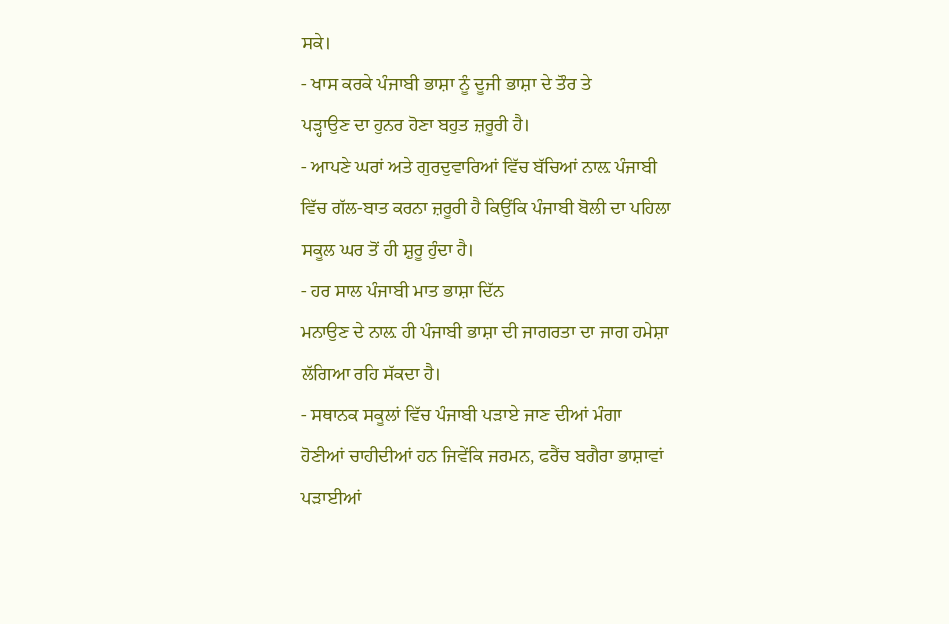ਸਕੇ।
- ਖਾਸ ਕਰਕੇ ਪੰਜਾਬੀ ਭਾਸ਼ਾ ਨੂੰ ਦੂਜੀ ਭਾਸ਼ਾ ਦੇ ਤੌਰ ਤੇ
ਪੜ੍ਹਾਉਣ ਦਾ ਹੁਨਰ ਹੋਣਾ ਬਹੁਤ ਜ਼ਰੂਰੀ ਹੈ।
- ਆਪਣੇ ਘਰਾਂ ਅਤੇ ਗੁਰਦੁਵਾਰਿਆਂ ਵਿੱਚ ਬੱਚਿਆਂ ਨਾਲ਼ ਪੰਜਾਬੀ
ਵਿੱਚ ਗੱਲ-ਬਾਤ ਕਰਨਾ ਜ਼ਰੂਰੀ ਹੈ ਕਿਉਂਕਿ ਪੰਜਾਬੀ ਬੋਲੀ ਦਾ ਪਹਿਲਾ
ਸਕੂਲ ਘਰ ਤੋਂ ਹੀ ਸ਼ੁਰੂ ਹੁੰਦਾ ਹੈ।
- ਹਰ ਸਾਲ ਪੰਜਾਬੀ ਮਾਤ ਭਾਸ਼ਾ ਦਿੱਨ
ਮਨਾਉਣ ਦੇ ਨਾਲ਼ ਹੀ ਪੰਜਾਬੀ ਭਾਸ਼ਾ ਦੀ ਜਾਗਰਤਾ ਦਾ ਜਾਗ ਹਮੇਸ਼ਾ
ਲੱਗਿਆ ਰਹਿ ਸੱਕਦਾ ਹੈ।
- ਸਥਾਨਕ ਸਕੂਲਾਂ ਵਿੱਚ ਪੰਜਾਬੀ ਪੜਾਏ ਜਾਣ ਦੀਆਂ ਮੰਗਾ
ਹੋਣੀਆਂ ਚਾਹੀਦੀਆਂ ਹਨ ਜਿਵੇਂਕਿ ਜਰਮਨ, ਫਰੈਂਚ ਬਗੈਰਾ ਭਾਸ਼ਾਵਾਂ
ਪੜਾਈਆਂ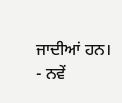ਜਾਦੀਆਂ ਹਨ।
- ਨਵੇਂ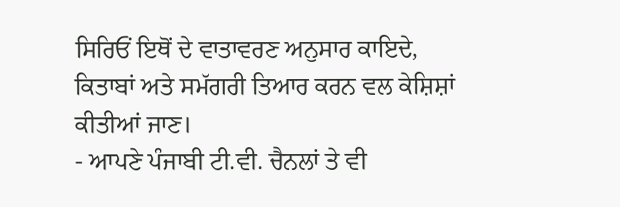ਸਿਰਿਓਂ ਇਥੋਂ ਦੇ ਵਾਤਾਵਰਣ ਅਨੁਸਾਰ ਕਾਇਦੇ,
ਕਿਤਾਬਾਂ ਅਤੇ ਸਮੱਗਰੀ ਤਿਆਰ ਕਰਨ ਵਲ ਕੇਸ਼ਿਸ਼ਾਂ ਕੀਤੀਆਂ ਜਾਣ।
- ਆਪਣੇ ਪੰਜਾਬੀ ਟੀ.ਵੀ. ਚੈਨਲਾਂ ਤੇ ਵੀ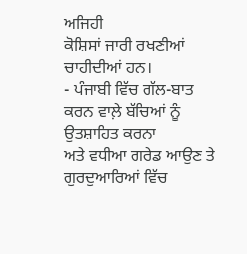ਅਜਿਹੀ
ਕੋਸ਼ਿਸਾਂ ਜਾਰੀ ਰਖਣੀਆਂ ਚਾਹੀਦੀਆਂ ਹਨ।
- ਪੰਜਾਬੀ ਵਿੱਚ ਗੱਲ-ਬਾਤ ਕਰਨ ਵਾਲ਼ੇ ਬੱਚਿਆਂ ਨੂੰ ਉਤਸ਼ਾਹਿਤ ਕਰਨਾ
ਅਤੇ ਵਧੀਆ ਗਰੇਡ ਆਉਣ ਤੇ ਗੁਰਦੁਆਰਿਆਂ ਵਿੱਚ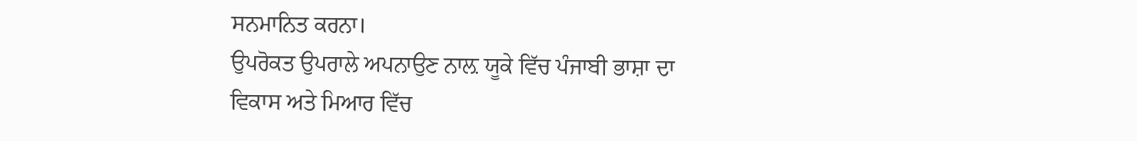ਸਨਮਾਨਿਤ ਕਰਨਾ।
ਉਪਰੋਕਤ ਉਪਰਾਲੇ ਅਪਨਾਉਣ ਨਾਲ਼ ਯੂਕੇ ਵਿੱਚ ਪੰਜਾਬੀ ਭਾਸ਼ਾ ਦਾ
ਵਿਕਾਸ ਅਤੇ ਮਿਆਰ ਵਿੱਚ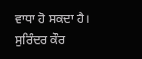ਵਾਧਾ ਹੋ ਸਕਦਾ ਹੈ।
ਸੁਰਿੰਦਰ ਕੌਰ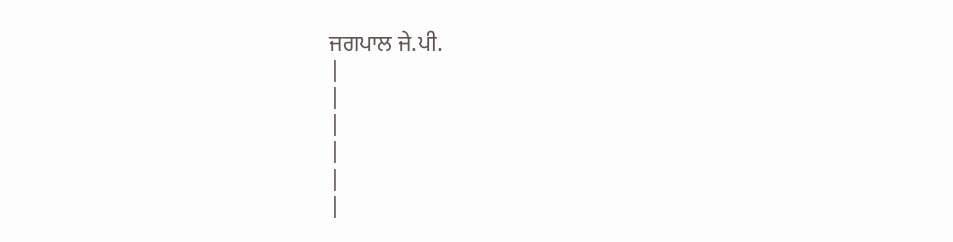ਜਗਪਾਲ ਜੇ.ਪੀ.
|
|
|
|
|
|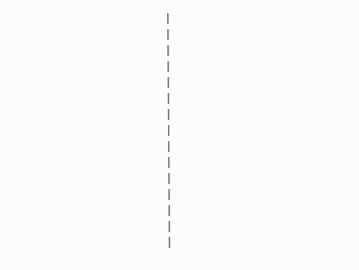|
|
|
|
|
|
|
|
|
|
|
|
|
|
|